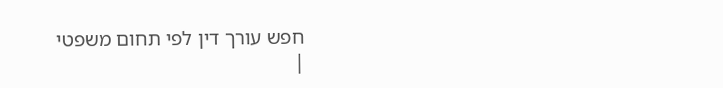חפש עורך דין לפי תחום משפטי
|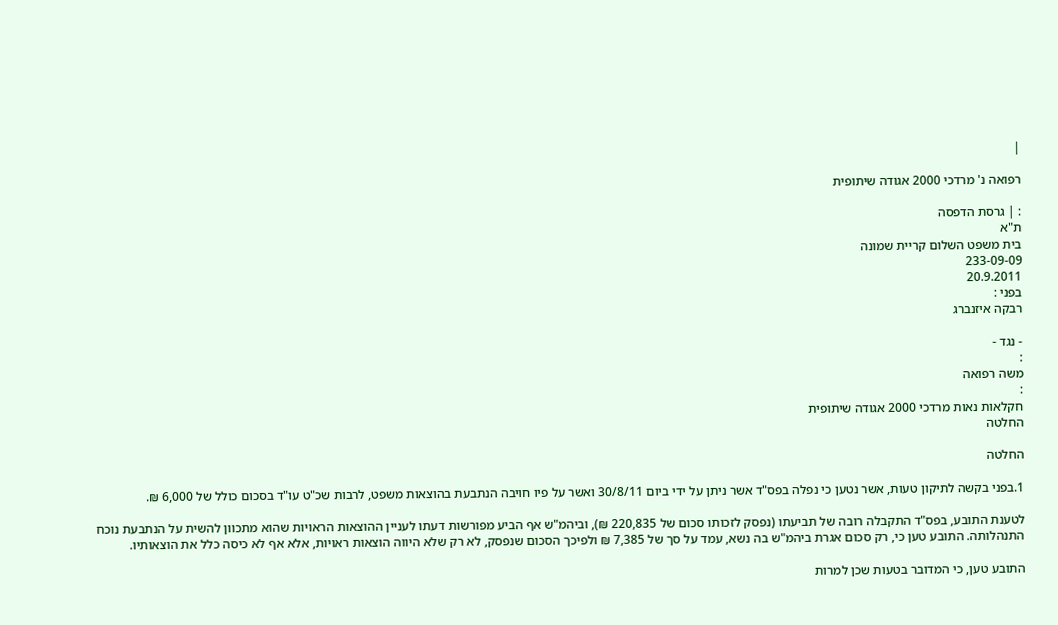|

רפואה נ' מרדכי 2000 אגודה שיתופית

: | גרסת הדפסה
ת"א
בית משפט השלום קריית שמונה
233-09-09
20.9.2011
בפני :
רבקה איזנברג

- נגד -
:
משה רפואה
:
חקלאות נאות מרדכי 2000 אגודה שיתופית
החלטה

החלטה

1.בפני בקשה לתיקון טעות, אשר נטען כי נפלה בפס"ד אשר ניתן על ידי ביום 30/8/11 ואשר על פיו חויבה הנתבעת בהוצאות משפט, לרבות שכ"ט עו"ד בסכום כולל של 6,000 ₪.

לטענת התובע, בפס"ד התקבלה רובה של תביעתו (נפסק לזכותו סכום של 220,835 ₪), וביהמ"ש אף הביע מפורשות דעתו לעניין ההוצאות הראויות שהוא מתכוון להשית על הנתבעת נוכח התנהלותה. התובע טען כי, רק סכום אגרת ביהמ"ש בה נשא, עמד על סך של 7,385 ₪ ולפיכך הסכום שנפסק, לא רק שלא היווה הוצאות ראויות, אלא אף לא כיסה כלל את הוצאותיו.

התובע טען, כי המדובר בטעות שכן למרות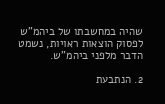שהיה במחשבתו של ביהמ"ש לפסוק הוצאות ראויות, נשמט הדבר מלפני ביהמ"ש.

2. הנתבעת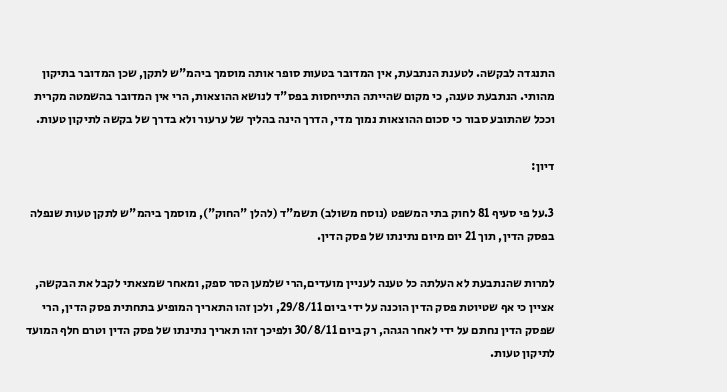התנגדה לבקשה. לטענת הנתבעת, אין המדובר בטעות סופר אותה מוסמך ביהמ"ש לתקן, שכן המדובר בתיקון מהותי. הנתבעת טענה, כי מקום שהייתה התייחסות בפס"ד לנושא ההוצאות, הרי אין המדובר בהשמטה מקרית וככל שהתובע סבור כי סכום ההוצאות נמוך מדי, הדרך הינה בהליך של ערעור ולא בדרך של בקשה לתיקון טעות.

דיון:

3.על פי סעיף 81 לחוק בתי המשפט (נוסח משולב) תשמ"ד (להלן "החוק"), מוסמך ביהמ"ש לתקן טעות שנפלה בפסק הדין, תוך 21 יום מיום נתינתו של פסק הדין.

למרות שהנתבעת לא העלתה כל טענה לעניין מועדים,הרי שלמען הסר ספק, ומאחר שמצאתי לקבל את הבקשה, אציין כי אף שטיוטת פסק הדין הוכנה על ידי ביום 29/8/11, ולכן זהו התאריך המופיע בתחתית פסק הדין, הרי שפסק הדין נחתם על ידי לאחר הגהה, רק ביום 30/8/11 ולפיכך זהו תאריך נתינתו של פסק הדין וטרם חלף המועד לתיקון טעות.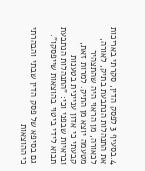4.בסעיף 3 לפסק הדין, סקרתי באריכות את התנהלות הנתבעת בתיק, לאורה, לכאורה, מן הראוי היה שהתצהיר מטעמה יוצא מן התיק. למרות זאת, קבעתי כי אדון עניינית בטענות ובראיות שבפני וכי: "התנהלות הנתבעת תבוא לידי ביטוי בהוצאות שייפסקו".

גם בסיפא של פסק הדין שבתי והבהרתי כי ההוצאות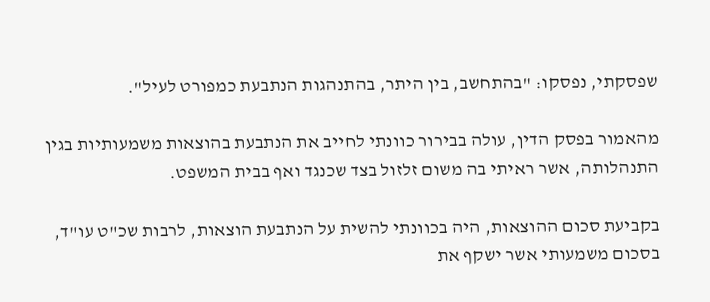שפסקתי, נפסקו: "בהתחשב, בין היתר, בהתנהגות הנתבעת כמפורט לעיל".

מהאמור בפסק הדין, עולה בבירור כוונתי לחייב את הנתבעת בהוצאות משמעותיות בגין התנהלותה, אשר ראיתי בה משום זלזול בצד שכנגד ואף בבית המשפט.

בקביעת סכום ההוצאות, היה בכוונתי להשית על הנתבעת הוצאות, לרבות שכ"ט עו"ד, בסכום משמעותי אשר ישקף את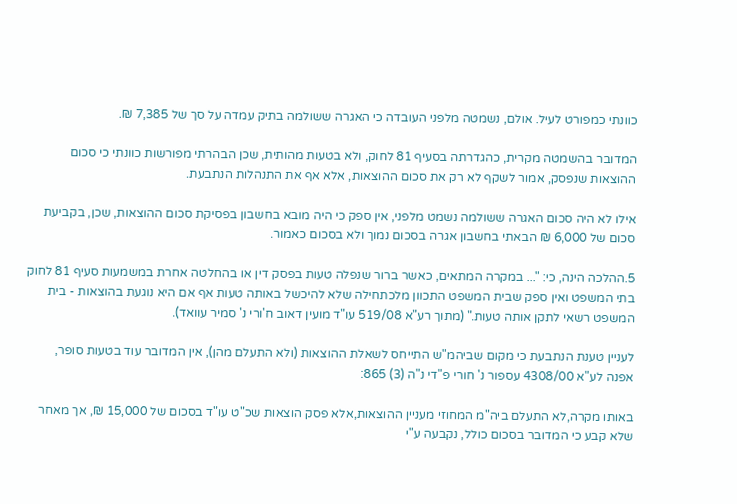כוונתי כמפורט לעיל. אולם, נשמטה מלפני העובדה כי האגרה ששולמה בתיק עמדה על סך של 7,385 ₪.

המדובר בהשמטה מקרית, כהגדרתה בסעיף 81 לחוק, ולא בטעות מהותית, שכן הבהרתי מפורשות כוונתי כי סכום ההוצאות שנפסק, אמור לשקף לא רק את סכום ההוצאות, אלא אף את התנהלות הנתבעת.

אילו לא היה סכום האגרה ששולמה נשמט מלפני, אין ספק כי היה מובא בחשבון בפסיקת סכום ההוצאות, שכן, בקביעת סכום של 6,000 ₪ הבאתי בחשבון אגרה בסכום נמוך ולא בסכום כאמור.

5.ההלכה הינה, כי: "... במקרה המתאים, כאשר ברור שנפלה טעות בפסק דין או בהחלטה אחרת במשמעות סעיף 81 לחוק בתי המשפט ואין ספק שבית המשפט התכוון מלכתחילה שלא להיכשל באותה טעות אף אם היא נוגעת בהוצאות - בית המשפט רשאי לתקן אותה טעות." (מתוך רע"א 519/08 עו"ד מועין דאוב ח'ורי נ' סמיר עוואד).

לעניין טענת הנתבעת כי מקום שביהמ"ש התייחס לשאלת ההוצאות (ולא התעלם מהן), אין המדובר עוד בטעות סופר, אפנה לע"א 4308/00 עספור נ' חורי פ"די נ"ה (3) 865:

באותו מקרה,לא התעלם ביה"מ המחוזי מעניין ההוצאות,אלא פסק הוצאות שכ"ט עו"ד בסכום של 15,000 ₪, אך מאחר שלא קבע כי המדובר בסכום כולל, נקבעה ע"י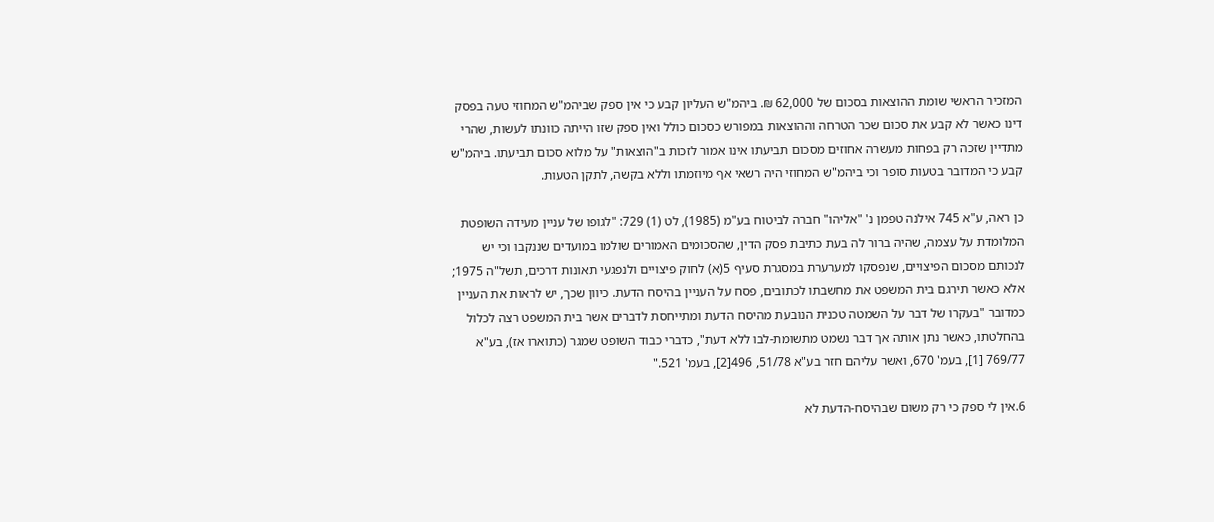המזכיר הראשי שומת ההוצאות בסכום של 62,000 ₪. ביהמ"ש העליון קבע כי אין ספק שביהמ"ש המחוזי טעה בפסק דינו כאשר לא קבע את סכום שכר הטרחה וההוצאות במפורש כסכום כולל ואין ספק שזו הייתה כוונתו לעשות, שהרי מתדיין שזכה רק בפחות מעשרה אחוזים מסכום תביעתו אינו אמור לזכות ב"הוצאות" על מלוא סכום תביעתו. ביהמ"ש קבע כי המדובר בטעות סופר וכי ביהמ"ש המחוזי היה רשאי אף מיוזמתו וללא בקשה, לתקן הטעות.

כן ראה, ע"א 745 אילנה טפמן נ' "אליהו" חברה לביטוח בע"מ (1985), לט (1) 729: "לגופו של עניין מעידה השופטת המלומדת על עצמה, שהיה ברור לה בעת כתיבת פסק הדין, שהסכומים האמורים שולמו במועדים שננקבו וכי יש לנכותם מסכום הפיצויים, שנפסקו למערערת במסגרת סעיף 5(א) לחוק פיצויים ולנפגעי תאונות דרכים, תשל"ה 1975; אלא כאשר תירגם בית המשפט את מחשבתו לכתובים, פסח על העניין בהיסח הדעת. כיוון שכך, יש לראות את העניין כמדובר "בעקרו של דבר על השמטה טכנית הנובעת מהיסח הדעת ומתייחסת לדברים אשר בית המשפט רצה לכלול בהחלטתו, כאשר נתן אותה אך דבר נשמט מתשומת-לבו ללא דעת", כדברי כבוד השופט שמגר (כתוארו אז), בע"א 769/77 [1], בעמ' 670, ואשר עליהם חזר בע"א 51/78, 496[2], בעמ' 521."

6.אין לי ספק כי רק משום שבהיסח-הדעת לא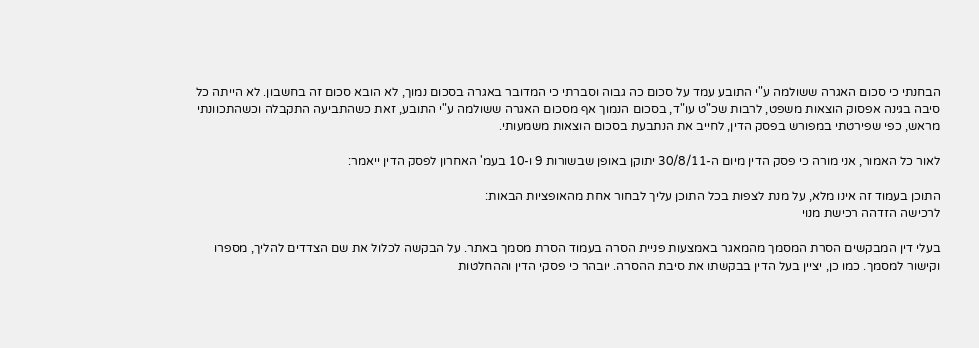הבחנתי כי סכום האגרה ששולמה ע"י התובע עמד על סכום כה גבוה וסברתי כי המדובר באגרה בסכום נמוך, לא הובא סכום זה בחשבון. לא הייתה כל סיבה בגינה אפסוק הוצאות משפט, לרבות שכ"ט עו"ד, בסכום הנמוך אף מסכום האגרה ששולמה ע"י התובע, זאת כשהתביעה התקבלה וכשהתכוונתי מראש, כפי שפירטתי במפורש בפסק הדין, לחייב את הנתבעת בסכום הוצאות משמעותי.

לאור כל האמור, אני מורה כי פסק הדין מיום ה-30/8/11 יתוקן באופן שבשורות 9 ו-10 בעמ' האחרון לפסק הדין ייאמר:

התוכן בעמוד זה אינו מלא, על מנת לצפות בכל התוכן עליך לבחור אחת מהאופציות הבאות:
לרכישה הזדהה רכישת מנוי

בעלי דין המבקשים הסרת המסמך מהמאגר באמצעות פניית הסרה בעמוד הסרת מסמך באתר. על הבקשה לכלול את שם הצדדים להליך, מספרו וקישור למסמך. כמו כן, יציין בעל הדין בבקשתו את סיבת ההסרה. יובהר כי פסקי הדין וההחלטות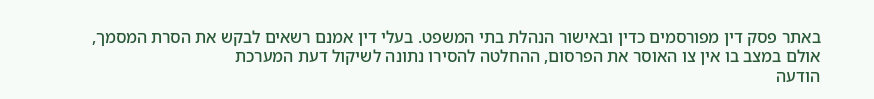באתר פסק דין מפורסמים כדין ובאישור הנהלת בתי המשפט. בעלי דין אמנם רשאים לבקש את הסרת המסמך, אולם במצב בו אין צו האוסר את הפרסום, ההחלטה להסירו נתונה לשיקול דעת המערכת
הודעה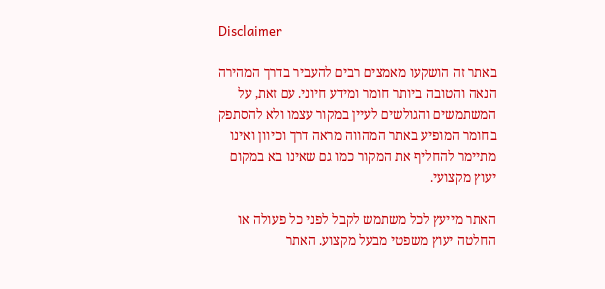Disclaimer

באתר זה הושקעו מאמצים רבים להעביר בדרך המהירה הנאה והטובה ביותר חומר ומידע חיוני. עם זאת, על המשתמשים והגולשים לעיין במקור עצמו ולא להסתפק בחומר המופיע באתר המהווה מראה דרך וכיוון ואינו מתיימר להחליף את המקור כמו גם שאינו בא במקום יעוץ מקצועי.

האתר מייעץ לכל משתמש לקבל לפני כל פעולה או החלטה יעוץ משפטי מבעל מקצוע. האתר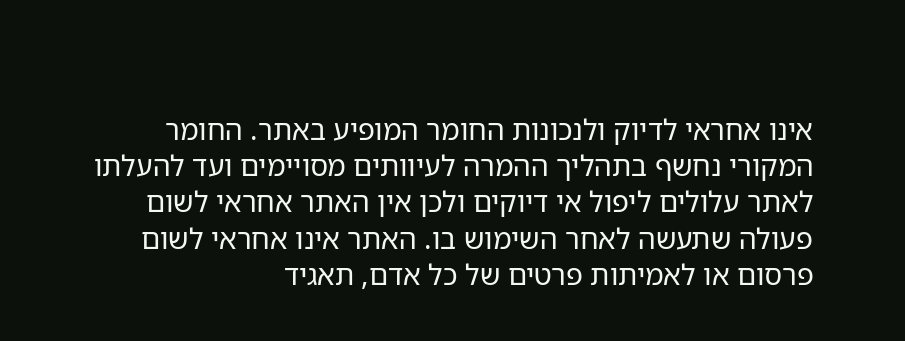אינו אחראי לדיוק ולנכונות החומר המופיע באתר. החומר המקורי נחשף בתהליך ההמרה לעיוותים מסויימים ועד להעלתו לאתר עלולים ליפול אי דיוקים ולכן אין האתר אחראי לשום פעולה שתעשה לאחר השימוש בו. האתר אינו אחראי לשום פרסום או לאמיתות פרטים של כל אדם, תאגיד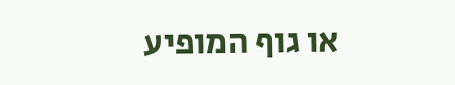או גוף המופיע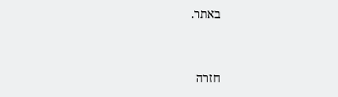באתר.


חזרה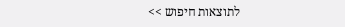לתוצאות חיפוש >>